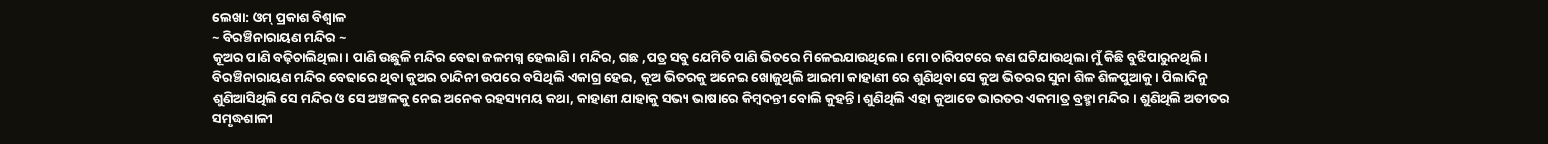ଲେଖା: ଓମ୍ ପ୍ରକାଶ ବିଶ୍ୱାଳ
~ ବିରଞ୍ଚିନାରାୟଣ ମନ୍ଦିର ~
କୂଅର ପାଣି ବଢ଼ିଚାଲିଥିଲା। ପାଣି ଉଛୁଳି ମନ୍ଦିର ବେଢା ଜଳମଗ୍ନ ହେଲାଣି। ମନ୍ଦିର, ଗଛ ,ପତ୍ର ସବୁ ଯେମିତି ପାଣି ଭିତରେ ମିଳେଇଯାଉଥିଲେ। ମୋ ଚାରିପଟରେ କଣ ଘଟିଯାଉଥିଲା ମୁଁ କିଛି ବୁଝିପାରୁନଥିଲି।
ବିରଞ୍ଚିନାରାୟଣ ମନ୍ଦିର ବେଢାରେ ଥିବା କୁଅର ଚାନ୍ଦିନୀ ଉପରେ ବସିଥିଲି ଏକାଗ୍ର ହେଇ, କୂଅ ଭିତରକୁ ଅନେଇ ଖୋଜୁଥିଲି ଆଇମା କାହାଣୀ ରେ ଶୁଣିଥିବା ସେ କୁଅ ଭିତରର ସୁନା ଶିଳ ଶିଳପୁଆକୁ। ପିଲାଦିନୁ ଶୁଣିଆସିଥିଲି ସେ ମନ୍ଦିର ଓ ସେ ଅଞ୍ଚଳକୁ ନେଇ ଅନେକ ରହସ୍ୟମୟ କଥା, କାହାଣୀ ଯାହାକୁ ସଭ୍ୟ ଭାଷାରେ କିମ୍ବଦନ୍ତୀ ବୋଲି କୁହନ୍ତି। ଶୁଣିଥିଲି ଏହା କୁଆଡେ ଭାରତର ଏକମାତ୍ର ବ୍ରହ୍ମା ମନ୍ଦିର । ଶୁଣିଥିଲି ଅତୀତର ସମୃଦ୍ଧଶାଳୀ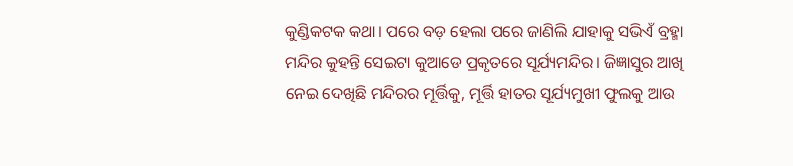କୁଣ୍ଡିକଟକ କଥା। ପରେ ବଡ଼ ହେଲା ପରେ ଜାଣିଲି ଯାହାକୁ ସଭିଏଁ ବ୍ରହ୍ମା ମନ୍ଦିର କୁହନ୍ତି ସେଇଟା କୁଆଡେ ପ୍ରକୃତରେ ସୂର୍ଯ୍ୟମନ୍ଦିର। ଜିଜ୍ଞାସୁର ଆଖି ନେଇ ଦେଖିଛି ମନ୍ଦିରର ମୂର୍ତ୍ତିକୁ, ମୂର୍ତ୍ତି ହାତର ସୂର୍ଯ୍ୟମୁଖୀ ଫୁଲକୁ ଆଉ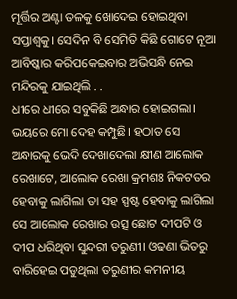ମୂର୍ତ୍ତିର ଅଣ୍ଟା ତଳକୁ ଖୋଦେଇ ହୋଇଥିବା ସପ୍ତାଶ୍ୱକୁ। ସେଦିନ ବି ସେମିତି କିଛି ଗୋଟେ ନୂଆ ଆବିଷ୍କାର କରିପକେଇବାର ଅଭିସନ୍ଧି ନେଇ ମନ୍ଦିରକୁ ଯାଇଥିଲି . .
ଧୀରେ ଧୀରେ ସବୁକିଛି ଅନ୍ଧାର ହୋଇଗଲା। ଭୟରେ ମୋ ଦେହ କମ୍ପୁଛି। ହଠାତ ସେ ଅନ୍ଧାରକୁ ଭେଦି ଦେଖାଦେଲା କ୍ଷୀଣ ଆଲୋକ ରେଖାଟେ, ଆଲୋକ ରେଖା କ୍ରମଶଃ ନିକଟତର ହେବାକୁ ଲାଗିଲା ତା ସହ ସ୍ପଷ୍ଟ ହେବାକୁ ଲାଗିଲା ସେ ଆଲୋକ ରେଖାର ଉତ୍ସ ଛୋଟ ଦୀପଟି ଓ ଦୀପ ଧରିଥିବା ସୁନ୍ଦରୀ ତରୁଣୀ। ଓଢଣା ଭିତରୁ ବାରିହେଇ ପଡୁଥିଲା ତରୁଣୀର କମନୀୟ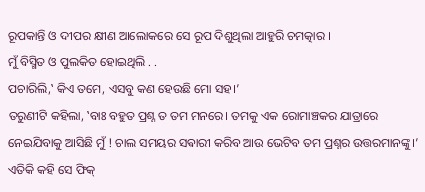ରୂପକାନ୍ତି ଓ ଦୀପର କ୍ଷୀଣ ଆଲୋକରେ ସେ ରୂପ ଦିଶୁଥିଲା ଆହୁରି ଚମତ୍କାର ।
ମୁଁ ବିସ୍ମିତ ଓ ପୁଲକିତ ହୋଇଥିଲି . .
ପଚାରିଲି,‛ କିଏ ତମେ, ଏସବୁ କଣ ହେଉଛି ମୋ ସହ।’
ତରୁଣୀଟି କହିଲା, ‛ବାଃ ବହୁତ ପ୍ରଶ୍ନ ତ ତମ ମନରେ। ତମକୁ ଏକ ରୋମାଞ୍ଚକର ଯାତ୍ରାରେ ନେଇଯିବାକୁ ଆସିଛି ମୁଁ ! ଚାଲ ସମୟର ସଵାରୀ କରିବ ଆଉ ଭେଟିବ ତମ ପ୍ରଶ୍ନର ଉତ୍ତରମାନଙ୍କୁ।’ ଏତିକି କହି ସେ ଫିକ୍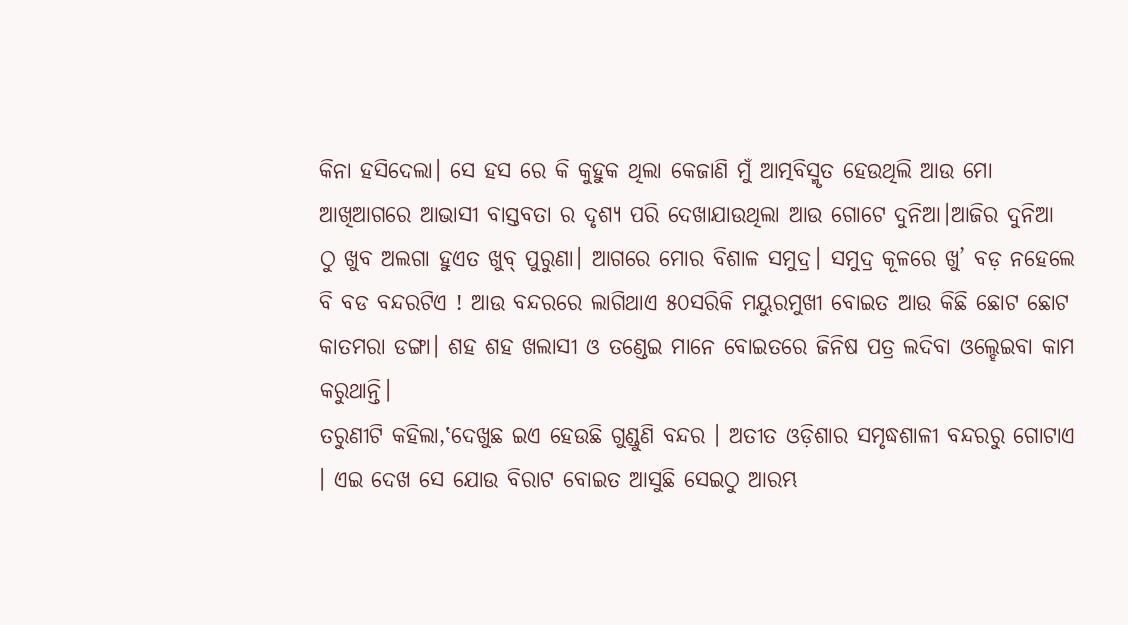କିନା ହସିଦେଲା। ସେ ହସ ରେ କି କୁହୁକ ଥିଲା କେଜାଣି ମୁଁ ଆତ୍ମବିସ୍ମୃତ ହେଉଥିଲି ଆଉ ମୋ ଆଖିଆଗରେ ଆଭାସୀ ବାସ୍ତବତା ର ଦୃଶ୍ୟ ପରି ଦେଖାଯାଉଥିଲା ଆଉ ଗୋଟେ ଦୁନିଆ।ଆଜିର ଦୁନିଆ ଠୁ ଖୁବ ଅଲଗା ହୁଏତ ଖୁବ୍ ପୁରୁଣା। ଆଗରେ ମୋର ବିଶାଳ ସମୁଦ୍ର। ସମୁଦ୍ର କୂଳରେ ଖୁ’ ବଡ଼ ନହେଲେ ବି ବଡ ବନ୍ଦରଟିଏ ! ଆଉ ବନ୍ଦରରେ ଲାଗିଥାଏ ୫୦ସରିକି ମୟୁରମୁଖୀ ବୋଇତ ଆଉ କିଛି ଛୋଟ ଛୋଟ କାତମରା ଡଙ୍ଗା। ଶହ ଶହ ଖଲାସୀ ଓ ତଣ୍ଡେଇ ମାନେ ବୋଇତରେ ଜିନିଷ ପତ୍ର ଲଦିବା ଓଲ୍ହେଇବା କାମ କରୁଥାନ୍ତି।
ତରୁଣୀଟି କହିଲା,‛ଦେଖୁଛ ଇଏ ହେଉଛି ଗୁଣ୍ଡୁଣି ବନ୍ଦର । ଅତୀତ ଓଡ଼ିଶାର ସମୃଦ୍ଧଶାଳୀ ବନ୍ଦରରୁ ଗୋଟାଏ । ଏଇ ଦେଖ ସେ ଯୋଉ ବିରାଟ ବୋଇତ ଆସୁଛି ସେଇଠୁ ଆରମ୍ଭ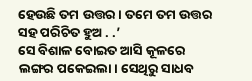ହେଉଛି ତମ ଉତ୍ତର। ତମେ ତମ ଉତ୍ତର ସହ ପରିଚିତ ହୁଅ . .’
ସେ ବିଶାଳ ବୋଇତ ଆସି କୂଳରେ ଲଙ୍ଗର ପକେଇଲା। ସେଥିରୁ ସାଧବ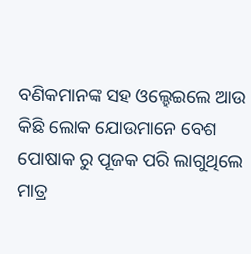ବଣିକମାନଙ୍କ ସହ ଓଲ୍ହେଇଲେ ଆଉ କିଛି ଲୋକ ଯୋଉମାନେ ବେଶ ପୋଷାକ ରୁ ପୂଜକ ପରି ଲାଗୁଥିଲେ ମାତ୍ର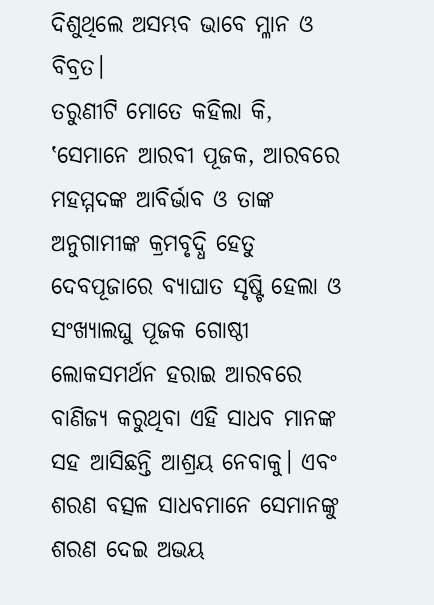ଦିଶୁଥିଲେ ଅସମ୍ଭବ ଭାବେ ମ୍ଳାନ ଓ ବିବ୍ରତ।
ତରୁଣୀଟି ମୋତେ କହିଲା କି, ‛ସେମାନେ ଆରବୀ ପୂଜକ, ଆରବରେ ମହମ୍ମଦଙ୍କ ଆବିର୍ଭାବ ଓ ତାଙ୍କ ଅନୁଗାମୀଙ୍କ କ୍ରମବୃଦ୍ଧି ହେତୁ ଦେବପୂଜାରେ ବ୍ୟାଘାତ ସୃଷ୍ଟି ହେଲା ଓ ସଂଖ୍ୟାଲଘୁ ପୂଜକ ଗୋଷ୍ଠୀ ଲୋକସମର୍ଥନ ହରାଇ ଆରବରେ ବାଣିଜ୍ୟ କରୁଥିବା ଏହି ସାଧବ ମାନଙ୍କ ସହ ଆସିଛନ୍ତି ଆଶ୍ରୟ ନେବାକୁ। ଏବଂ ଶରଣ ବତ୍ସଳ ସାଧବମାନେ ସେମାନଙ୍କୁ ଶରଣ ଦେଇ ଅଭୟ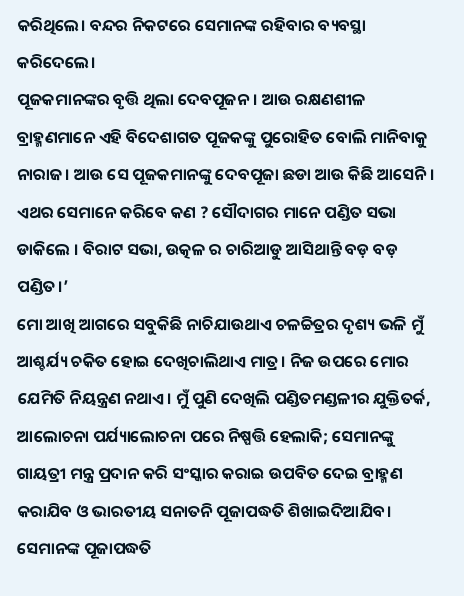କରିଥିଲେ। ବନ୍ଦର ନିକଟରେ ସେମାନଙ୍କ ରହିବାର ବ୍ୟବସ୍ଥା କରିଦେଲେ।
ପୂଜକମାନଙ୍କର ବୃତ୍ତି ଥିଲା ଦେବପୂଜନ। ଆଉ ରକ୍ଷଣଶୀଳ ବ୍ରାହ୍ମଣମାନେ ଏହି ବିଦେଶାଗତ ପୂଜକଙ୍କୁ ପୁରୋହିତ ବୋଲି ମାନିବାକୁ ନାରାଜ। ଆଉ ସେ ପୂଜକମାନଙ୍କୁ ଦେବପୂଜା ଛଡା ଆଉ କିଛି ଆସେନି। ଏଥର ସେମାନେ କରିବେ କଣ ? ସୌଦାଗର ମାନେ ପଣ୍ଡିତ ସଭା ଡାକିଲେ । ବିରାଟ ସଭା, ଉତ୍କଳ ର ଚାରିଆଡୁ ଆସିଥାନ୍ତି ବଡ଼ ବଡ଼ ପଣ୍ଡିତ।’
ମୋ ଆଖି ଆଗରେ ସବୁକିଛି ନାଚିଯାଉଥାଏ ଚଳଚ୍ଚିତ୍ରର ଦୃଶ୍ୟ ଭଳି ମୁଁ ଆଶ୍ଚର୍ଯ୍ୟ ଚକିତ ହୋଇ ଦେଖିଚାଲିଥାଏ ମାତ୍ର। ନିଜ ଉପରେ ମୋର ଯେମିତି ନିୟନ୍ତ୍ରଣ ନଥାଏ। ମୁଁ ପୁଣି ଦେଖିଲି ପଣ୍ଡିତମଣ୍ଡଳୀର ଯୁକ୍ତିତର୍କ, ଆଲୋଚନା ପର୍ଯ୍ୟାଲୋଚନା ପରେ ନିଷ୍ପତ୍ତି ହେଲାକି; ସେମାନଙ୍କୁ ଗାୟତ୍ରୀ ମନ୍ତ୍ର ପ୍ରଦାନ କରି ସଂସ୍କାର କରାଇ ଉପବିତ ଦେଇ ବ୍ରାହ୍ମଣ କରାଯିବ ଓ ଭାରତୀୟ ସନାତନି ପୂଜାପଦ୍ଧତି ଶିଖାଇଦିଆଯିବ। ସେମାନଙ୍କ ପୂଜାପଦ୍ଧତି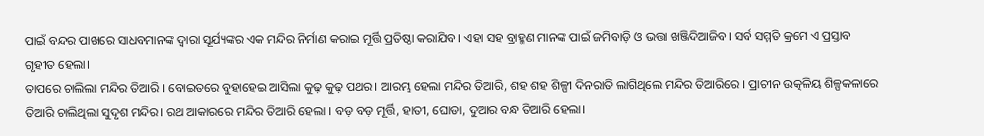ପାଇଁ ବନ୍ଦର ପାଖରେ ସାଧବମାନଙ୍କ ଦ୍ୱାରା ସୂର୍ଯ୍ୟଙ୍କର ଏକ ମନ୍ଦିର ନିର୍ମାଣ କରାଇ ମୂର୍ତ୍ତି ପ୍ରତିଷ୍ଠା କରାଯିବ। ଏହା ସହ ବ୍ରାହ୍ମଣ ମାନଙ୍କ ପାଇଁ ଜମିବାଡ଼ି ଓ ଭତ୍ତା ଖଞ୍ଜିଦିଆଜିବ। ସର୍ବ ସମ୍ମତି କ୍ରମେ ଏ ପ୍ରସ୍ତାବ ଗୃହୀତ ହେଲା।
ତାପରେ ଚାଲିଲା ମନ୍ଦିର ତିଆରି । ବୋଇତରେ ବୁହାହେଇ ଆସିଲା କୁଢ଼ କୁଢ଼ ପଥର। ଆରମ୍ଭ ହେଲା ମନ୍ଦିର ତିଆରି, ଶହ ଶହ ଶିଳ୍ପୀ ଦିନରାତି ଲାଗିଥିଲେ ମନ୍ଦିର ତିଆରିରେ । ପ୍ରାଚୀନ ଉତ୍କଳିୟ ଶିଳ୍ପକଳାରେ ତିଆରି ଚାଲିଥିଲା ସୁଦୃଶ ମନ୍ଦିର। ରଥ ଆକାରରେ ମନ୍ଦିର ତିଆରି ହେଲା । ବଡ଼ ବଡ଼ ମୂର୍ତ୍ତି, ହାତୀ, ଘୋଡା, ଦୁଆର ବନ୍ଧ ତିଆରି ହେଲା।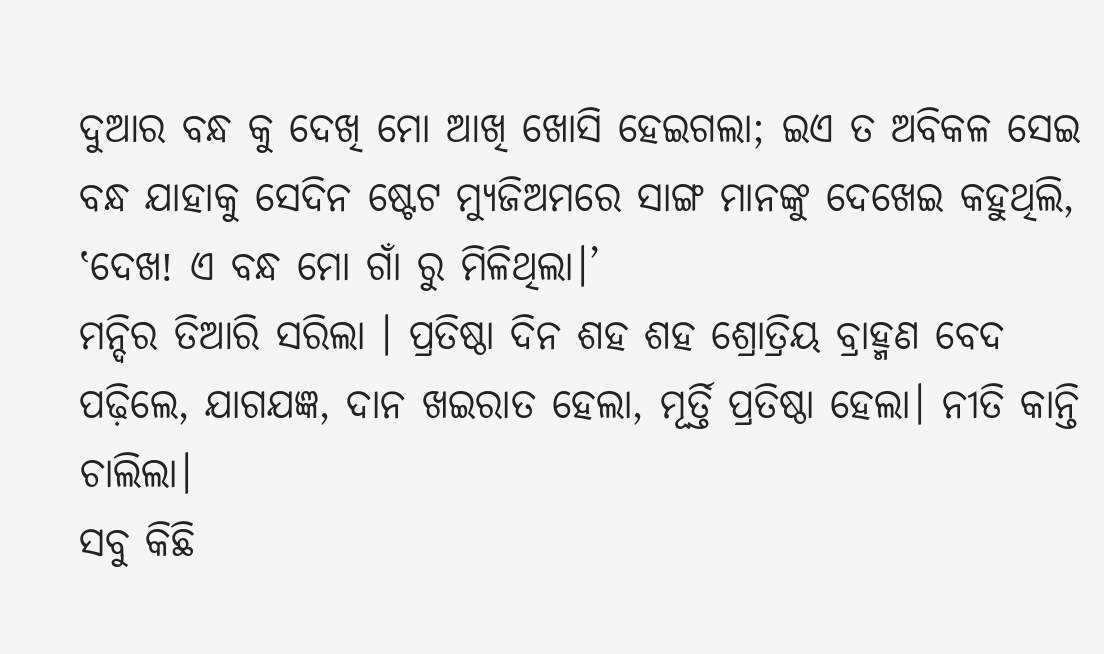ଦୁଆର ବନ୍ଧ କୁ ଦେଖି ମୋ ଆଖି ଖୋସି ହେଇଗଲା; ଇଏ ତ ଅବିକଳ ସେଇ ବନ୍ଧ ଯାହାକୁ ସେଦିନ ଷ୍ଟେଟ ମ୍ୟୁଜିଅମରେ ସାଙ୍ଗ ମାନଙ୍କୁ ଦେଖେଇ କହୁଥିଲି, ‛ଦେଖ! ଏ ବନ୍ଧ ମୋ ଗାଁ ରୁ ମିଳିଥିଲା।’
ମନ୍ଦିର ତିଆରି ସରିଲା । ପ୍ରତିଷ୍ଠା ଦିନ ଶହ ଶହ ଶ୍ରୋତ୍ରିୟ ବ୍ରାହ୍ମଣ ବେଦ ପଢ଼ିଲେ, ଯାଗଯଜ୍ଞ, ଦାନ ଖଇରାତ ହେଲା, ମୂର୍ତ୍ତି ପ୍ରତିଷ୍ଠା ହେଲା। ନୀତି କାନ୍ତି ଚାଲିଲା।
ସବୁ କିଛି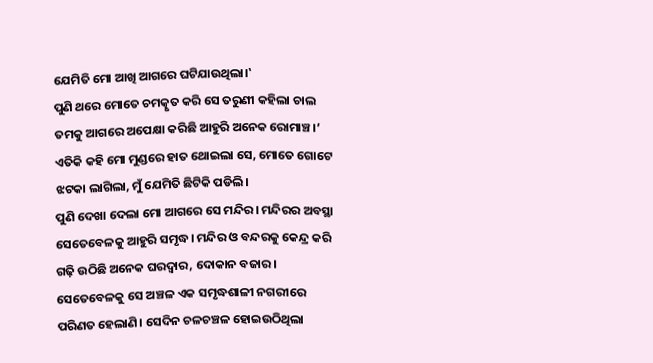ଯେମିତି ମୋ ଆଖି ଆଗରେ ଘଟିଯାଉଥିଲା।‛
ପୁଣି ଥରେ ମୋତେ ଚମତ୍କୃତ କରି ସେ ତରୁଣୀ କହିଲା ଚାଲ ତମକୁ ଆଗରେ ଅପେକ୍ଷା କରିଛି ଆହୁରି ଅନେକ ରୋମାଞ୍ଚ।’ ଏତିକି କହି ମୋ ମୁଣ୍ଡରେ ହାତ ଥୋଇଲା ସେ, ମୋତେ ଗୋଟେ ଝଟକା ଲାଗିଲା, ମୁଁ ଯେମିତି ଛିଟିକି ପଡିଲି।
ପୁଣି ଦେଖା ଦେଲା ମୋ ଆଗରେ ସେ ମନ୍ଦିର। ମନ୍ଦିରର ଅବସ୍ଥା ସେତେବେଳକୁ ଆହୁରି ସମୃଦ୍ଧ। ମନ୍ଦିର ଓ ବନ୍ଦରକୁ କେନ୍ଦ୍ର କରି ଗଢ଼ି ଉଠିଛି ଅନେକ ଘରଦ୍ୱାର, ଦୋକାନ ବଜାର। ସେତେବେଳକୁ ସେ ଅଞ୍ଚଳ ଏକ ସମୃଦ୍ଧଶାଳୀ ନଗରୀରେ ପରିଣତ ହେଲାଣି। ସେଦିନ ଚଳଚଞ୍ଚଳ ହୋଇଉଠିଥିଲା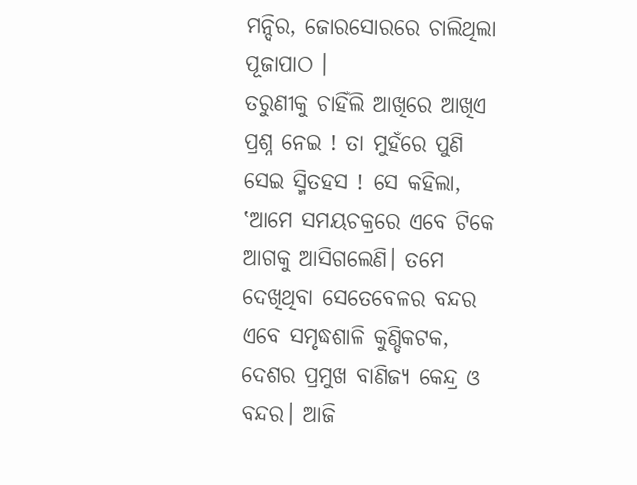ମନ୍ଦିର, ଜୋରସୋରରେ ଚାଲିଥିଲା ପୂଜାପାଠ ।
ତରୁଣୀକୁ ଚାହିଁଲି ଆଖିରେ ଆଖିଏ ପ୍ରଶ୍ନ ନେଇ ! ତା ମୁହଁରେ ପୁଣି ସେଇ ସ୍ମିତହସ ! ସେ କହିଲା, ‛ଆମେ ସମୟଚକ୍ରରେ ଏବେ ଟିକେ ଆଗକୁ ଆସିଗଲେଣି। ତମେ ଦେଖିଥିବା ସେତେବେଳର ବନ୍ଦର ଏବେ ସମୃଦ୍ଧଶାଳି କୁଣ୍ଡିକଟକ, ଦେଶର ପ୍ରମୁଖ ବାଣିଜ୍ୟ କେନ୍ଦ୍ର ଓ ବନ୍ଦର। ଆଜି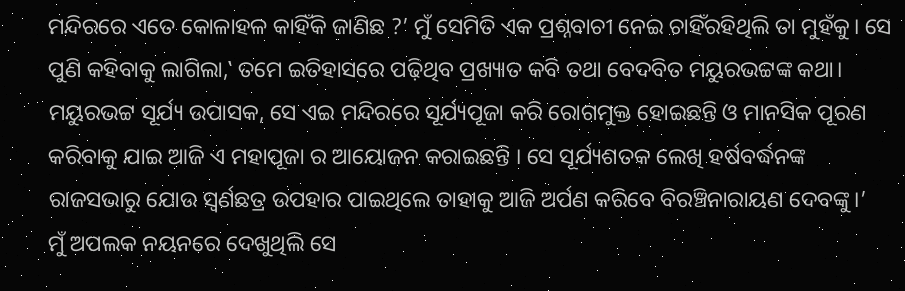ମନ୍ଦିରରେ ଏତେ କୋଳାହଳ କାହିଁକି ଜାଣିଛ ?’ ମୁଁ ସେମିତି ଏକ ପ୍ରଶ୍ନବାଚୀ ନେଇ ଚାହିଁରହିଥିଲି ତା ମୁହଁକୁ। ସେ ପୁଣି କହିବାକୁ ଲାଗିଲା,‛ ତମେ ଇତିହାସରେ ପଢ଼ିଥିବ ପ୍ରଖ୍ୟାତ କବି ତଥା ବେଦବିତ ମୟୁରଭଟ୍ଟଙ୍କ କଥା। ମୟୁରଭଟ୍ଟ ସୂର୍ଯ୍ୟ ଉପାସକ, ସେ ଏଇ ମନ୍ଦିରରେ ସୂର୍ଯ୍ୟପୂଜା କରି ରୋଗମୁକ୍ତ ହୋଇଛନ୍ତି ଓ ମାନସିକ ପୂରଣ କରିବାକୁ ଯାଇ ଆଜି ଏ ମହାପୂଜା ର ଆୟୋଜନ କରାଇଛନ୍ତି । ସେ ସୂର୍ଯ୍ୟଶତକ ଲେଖି ହର୍ଷବର୍ଦ୍ଧନଙ୍କ ରାଜସଭାରୁ ଯୋଉ ସ୍ଵର୍ଣଛତ୍ର ଉପହାର ପାଇଥିଲେ ତାହାକୁ ଆଜି ଅର୍ପଣ କରିବେ ବିରଞ୍ଚିନାରାୟଣ ଦେବଙ୍କୁ।’
ମୁଁ ଅପଲକ ନୟନରେ ଦେଖୁଥିଲି ସେ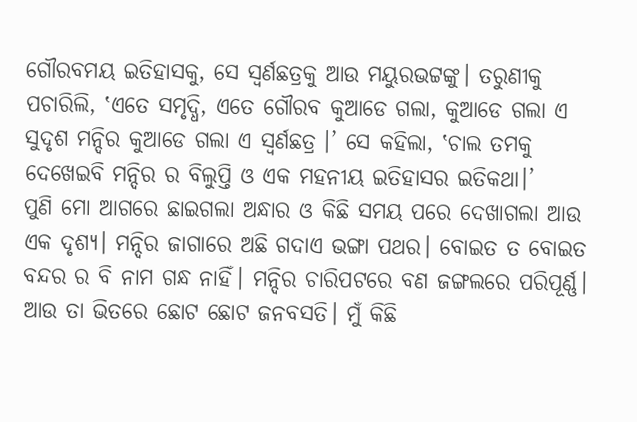ଗୌରବମୟ ଇତିହାସକୁ, ସେ ସ୍ଵର୍ଣଛତ୍ରକୁ ଆଉ ମୟୁରଭଟ୍ଟଙ୍କୁ। ତରୁଣୀକୁ ପଚାରିଲି, ‛ଏତେ ସମୃଦ୍ଧି, ଏତେ ଗୌରବ କୁଆଡେ ଗଲା, କୁଆଡେ ଗଲା ଏ ସୁଦୃଶ ମନ୍ଦିର କୁଆଡେ ଗଲା ଏ ସ୍ଵର୍ଣଛତ୍ର ।’ ସେ କହିଲା, ‛ଚାଲ ତମକୁ ଦେଖେଇବି ମନ୍ଦିର ର ବିଲୁପ୍ତି ଓ ଏକ ମହନୀୟ ଇତିହାସର ଇତିକଥା।’
ପୁଣି ମୋ ଆଗରେ ଛାଇଗଲା ଅନ୍ଧାର ଓ କିଛି ସମୟ ପରେ ଦେଖାଗଲା ଆଉ ଏକ ଦୃଶ୍ୟ। ମନ୍ଦିର ଜାଗାରେ ଅଛି ଗଦାଏ ଭଙ୍ଗା ପଥର। ବୋଇତ ତ ବୋଇତ ବନ୍ଦର ର ବି ନାମ ଗନ୍ଧ ନାହିଁ। ମନ୍ଦିର ଚାରିପଟରେ ବଣ ଜଙ୍ଗଲରେ ପରିପୂର୍ଣ୍ଣ। ଆଉ ତା ଭିତରେ ଛୋଟ ଛୋଟ ଜନବସତି। ମୁଁ କିଛି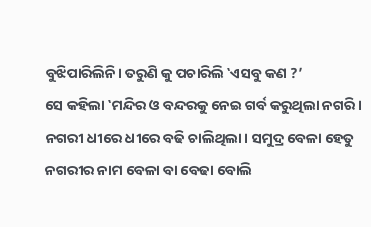ବୁଝିପାରିଲିନି। ତରୁଣି କୁ ପଚାରିଲି ‛ଏସବୁ କଣ ?’
ସେ କହିଲା ‛ମନ୍ଦିର ଓ ବନ୍ଦରକୁ ନେଇ ଗର୍ବ କରୁଥିଲା ନଗରି। ନଗରୀ ଧୀରେ ଧୀରେ ବଢି ଚାଲିଥିଲା। ସମୁଦ୍ର ବେଳା ହେତୁ ନଗରୀର ନାମ ବେଳା ବା ବେଢା ବୋଲି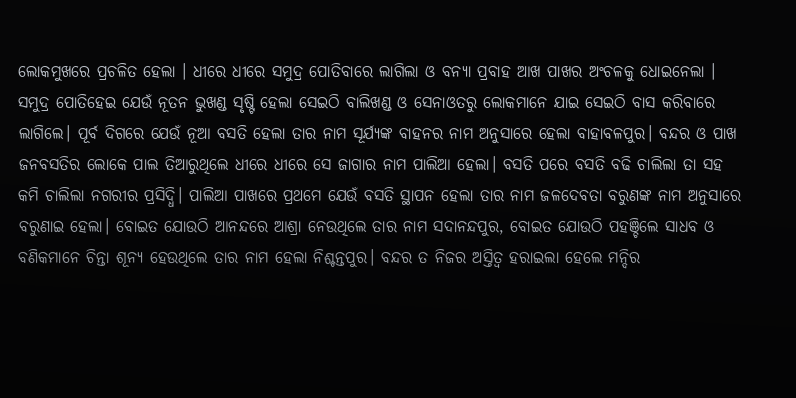ଲୋକମୁଖରେ ପ୍ରଚଳିତ ହେଲା । ଧୀରେ ଧୀରେ ସମୁଦ୍ର ପୋତିବାରେ ଲାଗିଲା ଓ ବନ୍ୟା ପ୍ରବାହ ଆଖ ପାଖର ଅଂଚଳକୁ ଧୋଇନେଲା । ସମୁଦ୍ର ପୋତିହେଇ ଯେଉଁ ନୂତନ ଭୁଖଣ୍ଡ ସୃଷ୍ଟି ହେଲା ସେଇଠି ବାଲିଖଣ୍ଡ ଓ ସେନାଓତରୁ ଲୋକମାନେ ଯାଇ ସେଇଠି ବାସ କରିବାରେ ଲାଗିଲେ। ପୂର୍ବ ଦିଗରେ ଯେଉଁ ନୂଆ ବସତି ହେଲା ତାର ନାମ ସୂର୍ଯ୍ୟଙ୍କ ବାହନର ନାମ ଅନୁସାରେ ହେଲା ବାହାବଳପୁର। ବନ୍ଦର ଓ ପାଖ ଜନବସତିର ଲୋକେ ପାଲ ତିଆରୁଥିଲେ ଧୀରେ ଧୀରେ ସେ ଜାଗାର ନାମ ପାଲିଆ ହେଲା। ବସତି ପରେ ବସତି ବଢି ଚାଲିଲା ତା ସହ କମି ଚାଲିଲା ନଗରୀର ପ୍ରସିଦ୍ଧି। ପାଲିଆ ପାଖରେ ପ୍ରଥମେ ଯେଉଁ ବସତି ସ୍ଥାପନ ହେଲା ତାର ନାମ ଜଳଦେବତା ବରୁଣଙ୍କ ନାମ ଅନୁସାରେ ବରୁଣାଇ ହେଲା। ବୋଇତ ଯୋଉଠି ଆନନ୍ଦରେ ଆଶ୍ରା ନେଉଥିଲେ ତାର ନାମ ସଦାନନ୍ଦପୁର, ବୋଇତ ଯୋଉଠି ପହଞ୍ଚିଲେ ସାଧବ ଓ ବଣିକମାନେ ଚିନ୍ତା ଶୂନ୍ୟ ହେଉଥିଲେ ତାର ନାମ ହେଲା ନିଶ୍ଚନ୍ତପୁର। ବନ୍ଦର ତ ନିଜର ଅସ୍ତିତ୍ବ ହରାଇଲା ହେଲେ ମନ୍ଦିର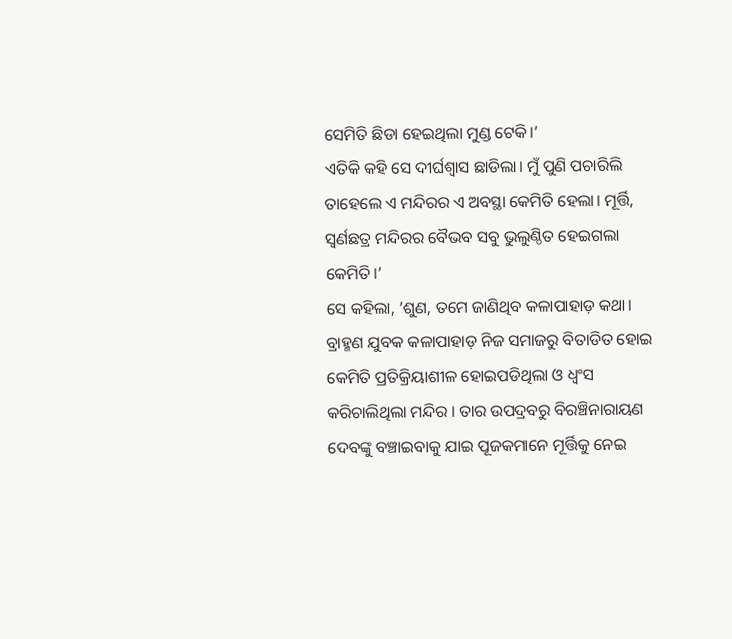ସେମିତି ଛିଡା ହେଇଥିଲା ମୁଣ୍ଡ ଟେକି।’
ଏତିକି କହି ସେ ଦୀର୍ଘଶ୍ୱାସ ଛାଡିଲା। ମୁଁ ପୁଣି ପଚାରିଲି ତାହେଲେ ଏ ମନ୍ଦିରର ଏ ଅବସ୍ଥା କେମିତି ହେଲା। ମୂର୍ତ୍ତି, ସ୍ଵର୍ଣଛତ୍ର ମନ୍ଦିରର ବୈଭବ ସବୁ ଭୁଲୁଣ୍ଠିତ ହେଇଗଲା କେମିତି।’
ସେ କହିଲା, ’ଶୁଣ, ତମେ ଜାଣିଥିବ କଳାପାହାଡ଼ କଥା। ବ୍ରାହ୍ମଣ ଯୁବକ କଳାପାହାଡ଼ ନିଜ ସମାଜରୁ ବିତାଡିତ ହୋଇ କେମିତି ପ୍ରତିକ୍ରିୟାଶୀଳ ହୋଇପଡିଥିଲା ଓ ଧ୍ବଂସ କରିଚାଲିଥିଲା ମନ୍ଦିର । ତାର ଉପଦ୍ରବରୁ ବିରଞ୍ଚିନାରାୟଣ ଦେବଙ୍କୁ ବଞ୍ଚାଇବାକୁ ଯାଇ ପୂଜକମାନେ ମୂର୍ତ୍ତିକୁ ନେଇ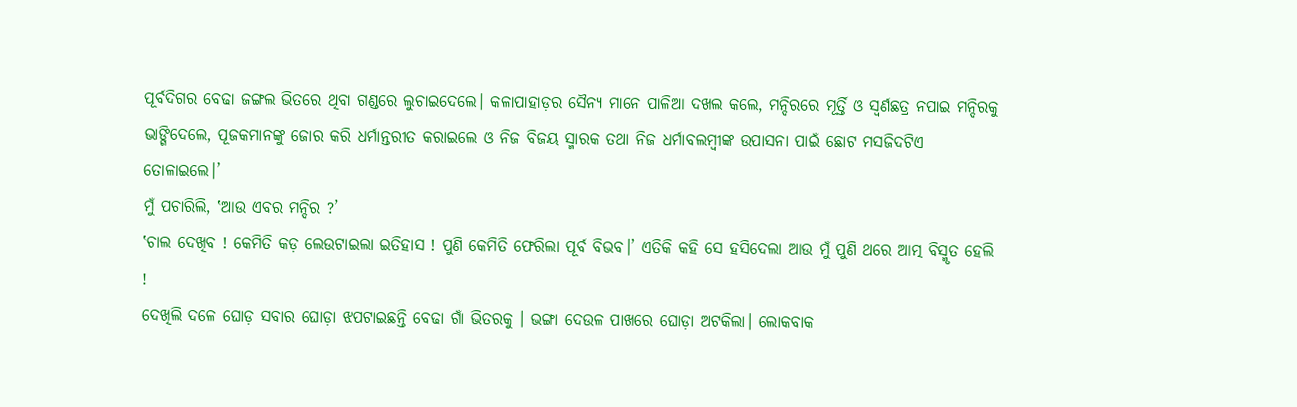ପୂର୍ବଦିଗର ବେଢା ଜଙ୍ଗଲ ଭିତରେ ଥିବା ଗଣ୍ଡରେ ଲୁଚାଇଦେଲେ। କଳାପାହାଡ଼ର ସୈନ୍ୟ ମାନେ ପାଳିଆ ଦଖଲ କଲେ, ମନ୍ଦିରରେ ମୂର୍ତ୍ତି ଓ ସ୍ଵର୍ଣଛତ୍ର ନପାଇ ମନ୍ଦିରକୁ ଭାଙ୍ଗିଦେଲେ, ପୂଜକମାନଙ୍କୁ ଜୋର କରି ଧର୍ମାନ୍ତରୀତ କରାଇଲେ ଓ ନିଜ ବିଜୟ ସ୍ମାରକ ତଥା ନିଜ ଧର୍ମାବଲମ୍ବୀଙ୍କ ଉପାସନା ପାଇଁ ଛୋଟ ମସଜିଦଟିଏ ତୋଳାଇଲେ।’
ମୁଁ ପଚାରିଲି, ‛ଆଉ ଏବର ମନ୍ଦିର ?’
‛ଚାଲ ଦେଖିବ ! କେମିତି କଡ଼ ଲେଉଟାଇଲା ଇତିହାସ ! ପୁଣି କେମିତି ଫେରିଲା ପୂର୍ବ ବିଭବ।’ ଏତିକି କହି ସେ ହସିଦେଲା ଆଉ ମୁଁ ପୁଣି ଥରେ ଆତ୍ମ ବିସ୍ମୃତ ହେଲି !
ଦେଖିଲି ଦଳେ ଘୋଡ଼ ସବାର ଘୋଡ଼ା ଝପଟାଇଛନ୍ତି ବେଢା ଗାଁ ଭିତରକୁ । ଭଙ୍ଗା ଦେଉଳ ପାଖରେ ଘୋଡ଼ା ଅଟକିଲା। ଲୋକବାକ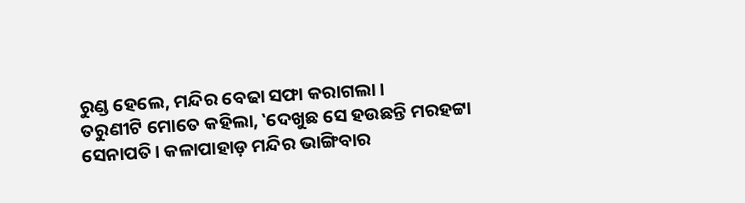ରୁଣ୍ଡ ହେଲେ, ମନ୍ଦିର ବେଢା ସଫା କରାଗଲା।
ତରୁଣୀଟି ମୋତେ କହିଲା, ‛ଦେଖୁଛ ସେ ହଉଛନ୍ତି ମରହଟ୍ଟା ସେନାପତି। କଳାପାହାଡ଼ ମନ୍ଦିର ଭାଙ୍ଗିବାର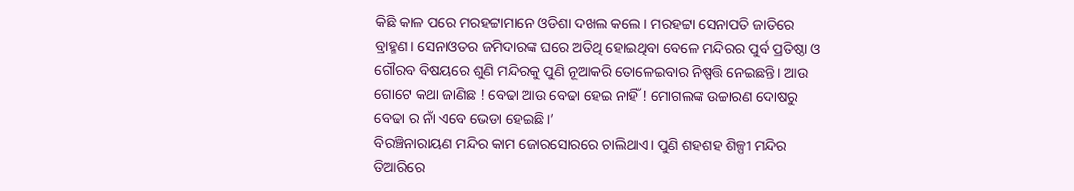କିଛି କାଳ ପରେ ମରହଟ୍ଟାମାନେ ଓଡିଶା ଦଖଲ କଲେ। ମରହଟ୍ଟା ସେନାପତି ଜାତିରେ ବ୍ରାହ୍ମଣ। ସେନାଓତର ଜମିଦାରଙ୍କ ଘରେ ଅତିଥି ହୋଇଥିବା ବେଳେ ମନ୍ଦିରର ପୁର୍ବ ପ୍ରତିଷ୍ଠା ଓ ଗୌରବ ବିଷୟରେ ଶୁଣି ମନ୍ଦିରକୁ ପୁଣି ନୂଆକରି ତୋଳେଇବାର ନିଷ୍ପତ୍ତି ନେଇଛନ୍ତି। ଆଉ ଗୋଟେ କଥା ଜାଣିଛ ! ବେଢା ଆଉ ବେଢା ହେଇ ନାହିଁ ! ମୋଗଲଙ୍କ ଉଚ୍ଚାରଣ ଦୋଷରୁ ବେଢା ର ନାଁ ଏବେ ଭେଡା ହେଇଛି।’
ବିରଞ୍ଚିନାରାୟଣ ମନ୍ଦିର କାମ ଜୋରସୋରରେ ଚାଲିଥାଏ। ପୁଣି ଶହଶହ ଶିଳ୍ପୀ ମନ୍ଦିର ତିଆରିରେ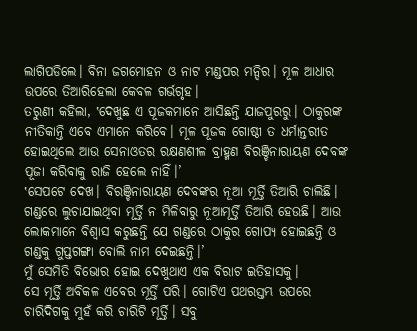ଲାଗିପଡିଲେ। ବିନା ଜଗମୋହନ ଓ ନାଟ ମଣ୍ଡପର ମନ୍ଦିର। ମୂଳ ଆଧାର ଉପରେ ତିଆରିହେଲା କେବଳ ଗର୍ଭଗୃହ।
ତରୁଣୀ କହିଲା, ‛ଦେଖୁଛ ଏ ପୂଜକମାନେ ଆସିଛନ୍ତି ଯାଜପୁରରୁ। ଠାକୁରଙ୍କ ନୀତିକାନ୍ତି ଏବେ ଏମାନେ କରିବେ। ମୂଳ ପୂଜକ ଗୋଷ୍ଠୀ ତ ଧର୍ମାନ୍ତରୀତ ହୋଇଥିଲେ ଆଉ ସେନାଓତର ରକ୍ଷଣଶୀଳ ବ୍ରାହ୍ମଣ ବିରଞ୍ଚିନାରାୟଣ ଦେବଙ୍କ ପୂଜା କରିବାକୁ ରାଜି ହେଲେ ନାହିଁ।’
‛ସେପଟେ ଦେଖ। ବିରଞ୍ଚିନାରାୟଣ ଦେବଙ୍କର ନୂଆ ମୂର୍ତ୍ତି ତିଆରି ଚାଲିଛି। ଗଣ୍ଡରେ ଲୁଚାଯାଇଥିବା ମୂର୍ତ୍ତି ନ ମିଳିବାରୁ ନୂଆମୂର୍ତ୍ତି ତିଆରି ହେଉଛି। ଆଉ ଲୋକମାନେ ବିଶ୍ୱାସ କରୁଛନ୍ତି ଯେ ଗଣ୍ଡରେ ଠାକୁର ଗୋପ୍ୟ ହୋଇଛନ୍ତି ଓ ଗଣ୍ଡକୁ ଗୁପ୍ତଗଙ୍ଗା ବୋଲି ନାମ ଦେଇଛନ୍ତି।’
ମୁଁ ସେମିତି ବିଭୋର ହୋଇ ଦେଖୁଥାଏ ଏକ ବିରାଟ ଇତିହାସକୁ।
ସେ ମୂର୍ତ୍ତି ଅବିକଳ ଏବେର ମୂର୍ତ୍ତି ପରି। ଗୋଟିଏ ପଥରସ୍ତମ୍ଭ ଉପରେ ଚାରିଦିଗକୁ ମୁହଁ କରି ଚାରିଟି ମୂର୍ତ୍ତି। ସବୁ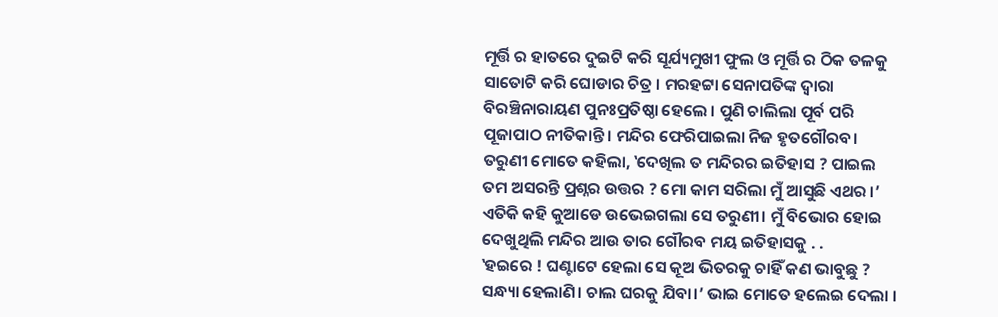ମୂର୍ତ୍ତି ର ହାତରେ ଦୁଇଟି କରି ସୂର୍ଯ୍ୟମୁଖୀ ଫୁଲ ଓ ମୂର୍ତ୍ତି ର ଠିକ ତଳକୁ ସାତୋଟି କରି ଘୋଡାର ଚିତ୍ର । ମରହଟ୍ଟା ସେନାପତିଙ୍କ ଦ୍ଵାରା ବିରଞ୍ଚିନାରାୟଣ ପୁନଃପ୍ରତିଷ୍ଠା ହେଲେ । ପୁଣି ଚାଲିଲା ପୂର୍ବ ପରି ପୂଜାପାଠ ନୀତିକାନ୍ତି। ମନ୍ଦିର ଫେରିପାଇଲା ନିଜ ହୃତଗୌରବ।
ତରୁଣୀ ମୋତେ କହିଲା, ‛ଦେଖିଲ ତ ମନ୍ଦିରର ଇତିହାସ ? ପାଇଲ ତମ ଅସରନ୍ତି ପ୍ରଶ୍ନର ଉତ୍ତର ? ମୋ କାମ ସରିଲା ମୁଁ ଆସୁଛି ଏଥର ।’ ଏତିକି କହି କୁଆଡେ ଉଭେଇଗଲା ସେ ତରୁଣୀ। ମୁଁ ବିଭୋର ହୋଇ ଦେଖୁଥିଲି ମନ୍ଦିର ଆଉ ତାର ଗୌରବ ମୟ ଇତିହାସକୁ . .
‛ହଇରେ ! ଘଣ୍ଟାଟେ ହେଲା ସେ କୂଅ ଭିତରକୁ ଚାହିଁ କଣ ଭାବୁଛୁ ? ସନ୍ଧ୍ୟା ହେଲାଣି। ଚାଲ ଘରକୁ ଯିବା।’ ଭାଇ ମୋତେ ହଲେଇ ଦେଲା ।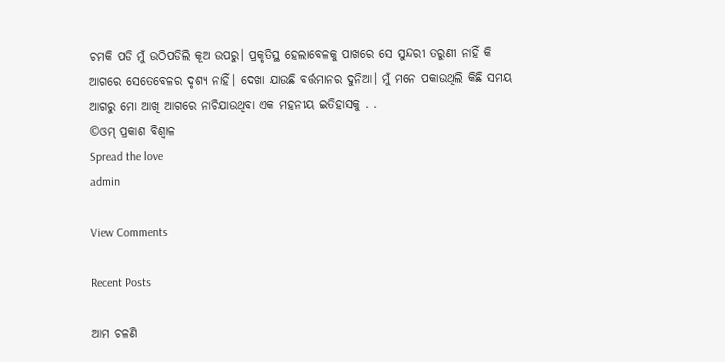ଚମକି ପଡି ମୁଁ ଉଠିପଡିଲି କୂଅ ଉପରୁ। ପ୍ରକୃତିସ୍ଥ ହେଲାବେଳକୁ ପାଖରେ ସେ ସୁନ୍ଦରୀ ତରୁଣୀ ନାହିଁ କି ଆଗରେ ସେତେବେଳର ଦୃଶ୍ୟ ନାହିଁ। ଦେଖା ଯାଉଛି ବର୍ତ୍ତମାନର ଦୁନିଆ। ମୁଁ ମନେ ପକାଉଥିଲି କିଛି ସମୟ ଆଗରୁ ମୋ ଆଖି ଆଗରେ ନାଚିଯାଉଥିବା ଏକ ମହନୀୟ ଇତିହାସକୁ . .
©ଓମ୍ ପ୍ରକାଶ ବିଶ୍ୱାଳ
Spread the love
admin

View Comments

Recent Posts

ଆମ ଚଳଣି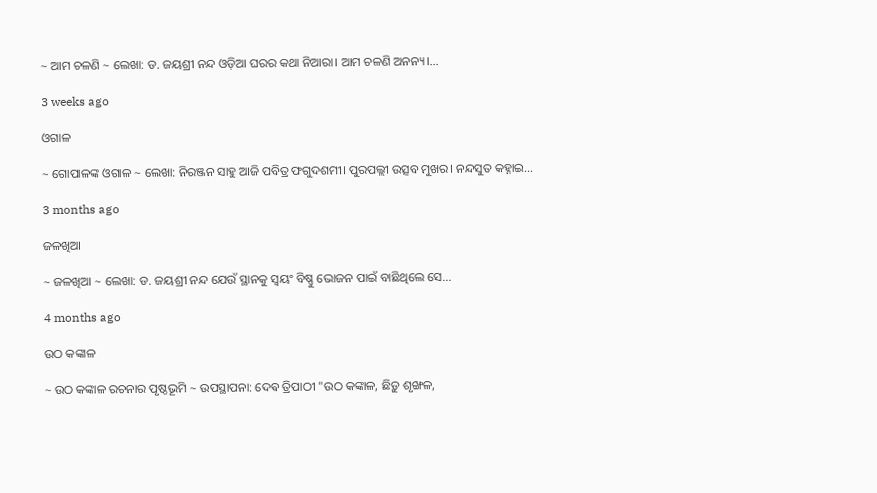~ ଆମ ଚଳଣି ~ ଲେଖା: ଡ. ଜୟଶ୍ରୀ ନନ୍ଦ ଓଡ଼ିଆ ଘରର କଥା ନିଆରା। ଆମ ଚଳଣି ଅନନ୍ୟ।…

3 weeks ago

ଓଗାଳ

~ ଗୋପାଳଙ୍କ ଓଗାଳ ~ ଲେଖା: ନିରଞ୍ଜନ ସାହୁ ଆଜି ପବିତ୍ର ଫଗୁଦଶମୀ। ପୁରପଲ୍ଲୀ ଉତ୍ସବ ମୁଖର। ନନ୍ଦସୁତ କହ୍ନାଇ…

3 months ago

ଜଳଖିଆ

~ ଜଳଖିଆ ~ ଲେଖା: ଡ. ଜୟଶ୍ରୀ ନନ୍ଦ ଯେଉଁ ସ୍ଥାନକୁ ସ୍ବୟଂ ବିଷ୍ଣୁ ଭୋଜନ ପାଇଁ ବାଛିଥିଲେ ସେ…

4 months ago

ଉଠ କଙ୍କାଳ

~ ଉଠ କଙ୍କାଳ ରଚନାର ପୃଷ୍ଠଭୂମି ~ ଉପସ୍ଥାପନା: ଦେଵ ତ୍ରିପାଠୀ "ଉଠ କଙ୍କାଳ, ଛିଡ଼ୁ ଶୃଙ୍ଖଳ,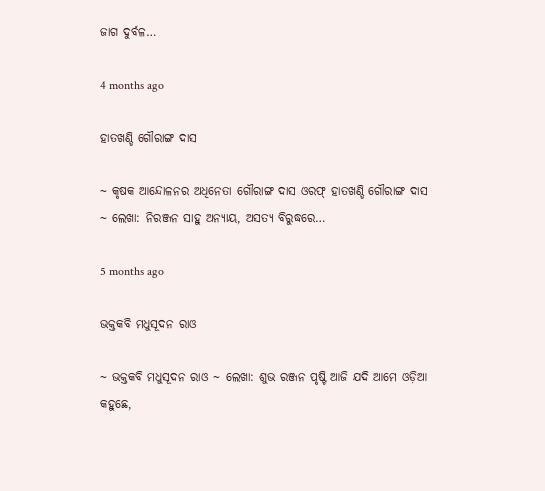ଜାଗ ଦୁର୍ବଳ…

4 months ago

ହାତଖଣ୍ଡି ଗୌରାଙ୍ଗ ଦାସ

~ କୃଷକ ଆନ୍ଦୋଳନର ଅଧିନେତା ଗୌରାଙ୍ଗ ଦାସ ଓରଫ୍ ହାତଖଣ୍ଡି ଗୌରାଙ୍ଗ ଦାସ ~ ଲେଖା: ନିରଞ୍ଜନ ସାହୁ ଅନ୍ୟାୟ, ଅସତ୍ୟ ବିରୁଦ୍ଧରେ…

5 months ago

ଭକ୍ତକବି ମଧୁସୂଦନ ରାଓ

~ ଭକ୍ତକବି ମଧୁସୂଦନ ରାଓ ~ ଲେଖା: ଶୁଭ ରଞ୍ଜନ ପୃଷ୍ଟି ଆଜି ଯଦି ଆମେ ଓଡ଼ିଆ କହୁଛେ,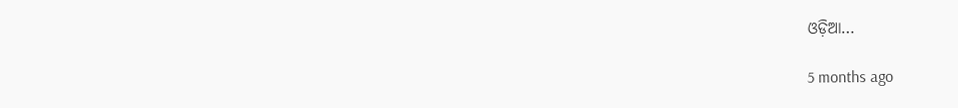ଓଡ଼ିଆ…

5 months ago